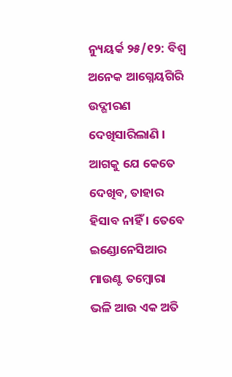ନ୍ୟୁୟର୍କ ୨୫/୧୨: ବିଶ୍ୱ ଅନେକ ଆଗ୍ନେୟଗିରି ଉଦ୍ଗୀରଣ ଦେଖିସାରିଲାଣି । ଆଗକୁ ଯେ କେତେ ଦେଖିବ, ତାହାର ହିସାବ ନାହିଁ । ତେବେ ଇଣ୍ଡୋନେସିଆର ମାଉଣ୍ଟ ତମ୍ବୋରା ଭଳି ଆଉ ଏକ ଅତି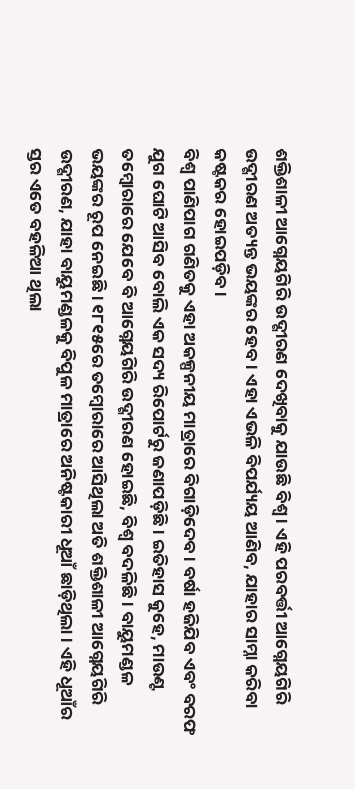ଶକ୍ତିଶାଳୀ ଆଗ୍ନେୟଗିରି ଉଦ୍ଗୀରଣ ଦେଖିବାକୁ ଯାଉଛି ବିଶ୍ୱ । ଏହି ପରବର୍ତ୍ତୀ ଆଗ୍ନେୟଗିରି ଉଦ୍ଗୀରଣ ଅତ୍ୟନ୍ତ ଭୟଙ୍କର ହେବ । ଏହା ଏଭଳି ବିପର୍ଯ୍ୟୟ ଆଣିବ, ଯାହାର ସାମ୍ନା କରିବା କଷ୍ଟକର ହୋଇପଡ଼ିବ ।
ବିଶ୍ୱ ପାଣିପାଗ ଗଣିତକୁ ଏହା ଅକଳ୍ପନୀୟ ମାତ୍ରାରେ ବିଗାଡ଼ିଦେବ । ବର୍ଷା ହଜିଯିବ ଏବଂ ବରଫ ଯୁଗ ଘୋଟି ଆସିବ ବୋଲି ଏକ ସଦ୍ୟ ରିପୋର୍ଟରୁ ଜଣାପଡ଼ିଛି । ଇତିହାସ କୁହେ, ମାଉଣ୍ଟ ତମ୍ବୋରାରେ ଯେବେ ବି ଆଗ୍ନେୟଗିରି ଉଦ୍ଗୀରଣ ହୋଇଛି, ବିଶ୍ୱ ବଦଳିଛି । ବାୟୁମଣ୍ଡଳ ଭୟଙ୍କର ରୂପ ନେଇଛି । ୧୮୧୫ରେ ତମ୍ବୋରାରେ ଆସିଥିଲା ଅତି ଶକ୍ତିଶାଳୀ ଆଗ୍ନେୟଗିରି ଉଦ୍ଗୀରଣ, ଯାହା ବାୟୁମଣ୍ଡଳକୁ ବିପୁଳ ମାତ୍ରାରେ ଅନିଷ୍ଟକାରୀ ଧୂଆଁ ଛାଡ଼ିଥିଲା । ଏହି ଧୂଆଁର ସ୍ତର ଏତେ ବହଳିଆ ଥିଲା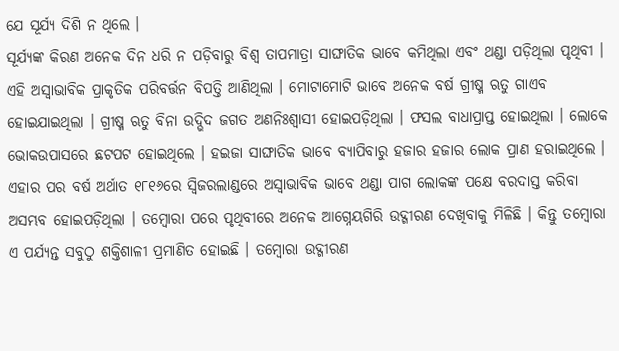ଯେ ସୂର୍ଯ୍ୟ ଦିଶି ନ ଥିଲେ ।
ସୂର୍ଯ୍ୟଙ୍କ କିରଣ ଅନେକ ଦିନ ଧରି ନ ପଡ଼ିବାରୁ ବିଶ୍ୱ ତାପମାତ୍ରା ସାଙ୍ଘାତିକ ଭାବେ କମିଥିଲା ଏବଂ ଥଣ୍ଡା ପଡ଼ିଥିଲା ପୃଥିବୀ । ଏହି ଅସ୍ୱାଭାବିକ ପ୍ରାକୃତିକ ପରିବର୍ତ୍ତନ ବିପତ୍ତି ଆଣିଥିଲା । ମୋଟାମୋଟି ଭାବେ ଅନେକ ବର୍ଷ ଗ୍ରୀଷ୍ମ ଋତୁ ଗାଏବ ହୋଇଯାଇଥିଲା । ଗ୍ରୀଷ୍ମ ଋତୁ ବିନା ଉଦ୍ଭିଦ ଜଗତ ଅଣନିଃଶ୍ୱାସୀ ହୋଇପଡ଼ିଥିଲା । ଫସଲ ବାଧାପ୍ରାପ୍ତ ହୋଇଥିଲା । ଲୋକେ ଭୋକଉପାସରେ ଛଟପଟ ହୋଇଥିଲେ । ହଇଜା ସାଙ୍ଘାତିକ ଭାବେ ବ୍ୟାପିବାରୁ ହଜାର ହଜାର ଲୋକ ପ୍ରାଣ ହରାଇଥିଲେ ।
ଏହାର ପର ବର୍ଷ ଅର୍ଥାତ ୧୮୧୬ରେ ସ୍ୱିଜରଲାଣ୍ଡରେ ଅସ୍ୱାଭାବିକ ଭାବେ ଥଣ୍ଡା ପାଗ ଲୋକଙ୍କ ପକ୍ଷେ ବରଦାସ୍ତ କରିବା ଅସମ୍ଭବ ହୋଇପଡ଼ିଥିଲା । ତମ୍ବୋରା ପରେ ପୃଥିବୀରେ ଅନେକ ଆଗ୍ନେୟଗିରି ଉଦ୍ଗୀରଣ ଦେଖିବାକୁ ମିଳିଛି । କିନ୍ତୁ ତମ୍ବୋରା ଏ ପର୍ଯ୍ୟନ୍ତ ସବୁଠୁ ଶକ୍ତିଶାଳୀ ପ୍ରମାଣିତ ହୋଇଛି । ତମ୍ବୋରା ଉଦ୍ଗୀରଣ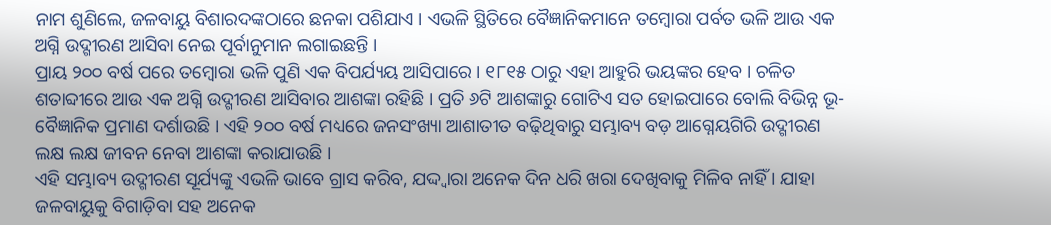ନାମ ଶୁଣିଲେ, ଜଳବାୟୁ ବିଶାରଦଙ୍କଠାରେ ଛନକା ପଶିଯାଏ । ଏଭଳି ସ୍ଥିତିରେ ବୈଜ୍ଞାନିକମାନେ ତମ୍ବୋରା ପର୍ବତ ଭଳି ଆଉ ଏକ ଅଗ୍ନି ଉଦ୍ଗୀରଣ ଆସିବା ନେଇ ପୂର୍ବାନୁମାନ ଲଗାଇଛନ୍ତି ।
ପ୍ରାୟ ୨୦୦ ବର୍ଷ ପରେ ତମ୍ବୋରା ଭଳି ପୁଣି ଏକ ବିପର୍ଯ୍ୟୟ ଆସିପାରେ । ୧୮୧୫ ଠାରୁ ଏହା ଆହୁରି ଭୟଙ୍କର ହେବ । ଚଳିତ ଶତାବ୍ଦୀରେ ଆଉ ଏକ ଅଗ୍ନି ଉଦ୍ଗୀରଣ ଆସିବାର ଆଶଙ୍କା ରହିଛି । ପ୍ରତି ୬ଟି ଆଶଙ୍କାରୁ ଗୋଟିଏ ସତ ହୋଇପାରେ ବୋଲି ବିଭିନ୍ନ ଭୂ-ବୈଜ୍ଞାନିକ ପ୍ରମାଣ ଦର୍ଶାଉଛି । ଏହି ୨୦୦ ବର୍ଷ ମଧ୍ୟରେ ଜନସଂଖ୍ୟା ଆଶାତୀତ ବଢ଼ିଥିବାରୁ ସମ୍ଭାବ୍ୟ ବଡ଼ ଆଗ୍ନେୟଗିରି ଉଦ୍ଗୀରଣ ଲକ୍ଷ ଲକ୍ଷ ଜୀବନ ନେବା ଆଶଙ୍କା କରାଯାଉଛି ।
ଏହି ସମ୍ଭାବ୍ୟ ଉଦ୍ଗୀରଣ ସୂର୍ଯ୍ୟଙ୍କୁ ଏଭଳି ଭାବେ ଗ୍ରାସ କରିବ, ଯଦ୍ଦ୍ୱାରା ଅନେକ ଦିନ ଧରି ଖରା ଦେଖିବାକୁ ମିଳିବ ନାହିଁ । ଯାହା ଜଳବାୟୁକୁ ବିଗାଡ଼ିବା ସହ ଅନେକ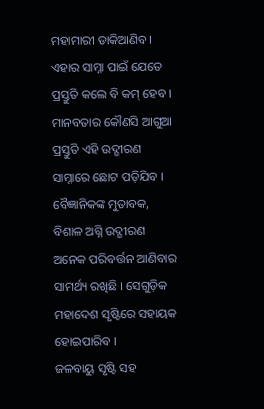ମହାମାରୀ ଡାକିଆଣିବ । ଏହାର ସାମ୍ନା ପାଇଁ ଯେତେ ପ୍ରସ୍ତୁତି କଲେ ବି କମ୍ ହେବ । ମାନବତାର କୌଣସି ଆଗୁଆ ପ୍ରସ୍ତୁତି ଏହି ଉଦ୍ଗୀରଣ ସାମ୍ନାରେ ଛୋଟ ପଡ଼ିଯିବ । ବୈଜ୍ଞାନିକଙ୍କ ମୁତାବକ, ବିଶାଳ ଅଗ୍ନି ଉଦ୍ଗୀରଣ ଅନେକ ପରିବର୍ତ୍ତନ ଆଣିବାର ସାମର୍ଥ୍ୟ ରଖିଛି । ସେଗୁଡ଼ିକ ମହାଦେଶ ସୃଷ୍ଟିରେ ସହାୟକ ହୋଇପାରିବ ।
ଜଳବାୟୁ ସୃଷ୍ଟି ସହ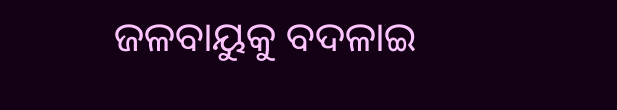ଜଳବାୟୁକୁ ବଦଳାଇ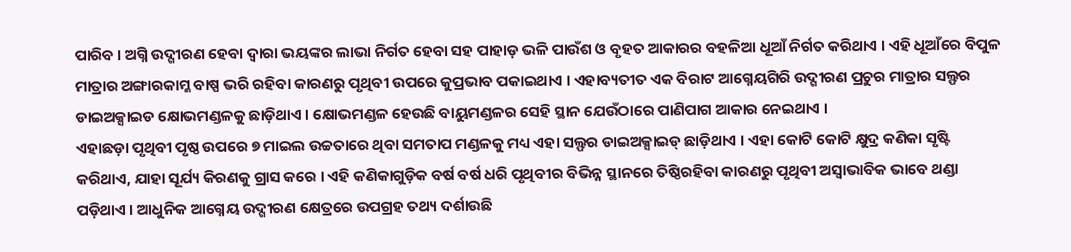ପାରିବ । ଅଗ୍ନି ଉଦ୍ଗୀରଣ ହେବା ଦ୍ୱାରା ଭୟଙ୍କର ଲାଭା ନିର୍ଗତ ହେବା ସହ ପାହାଡ଼ ଭଳି ପାଉଁଶ ଓ ବୃହତ ଆକାରର ବହଳିଆ ଧୂଆଁ ନିର୍ଗତ କରିଥାଏ । ଏହି ଧୂଆଁରେ ବିପୁଳ ମାତ୍ରାର ଅଙ୍ଗାରକାମ୍ଳ ବାଷ୍ପ ଭରି ରହିବା କାରଣରୁ ପୃଥିବୀ ଉପରେ କୁପ୍ରଭାବ ପକାଇଥାଏ । ଏହାବ୍ୟତୀତ ଏକ ବିରାଟ ଆଗ୍ନେୟଗିରି ଉଦ୍ଗୀରଣ ପ୍ରଚୁର ମାତ୍ରାର ସଲ୍ଫର ଡାଇଅକ୍ସାଇଡ କ୍ଷୋଭମଣ୍ଡଳକୁ ଛାଡ଼ିଥାଏ । କ୍ଷୋଭମଣ୍ଡଳ ହେଉଛି ବାୟୁମଣ୍ଡଳର ସେହି ସ୍ଥାନ ଯେଉଁଠାରେ ପାଣିପାଗ ଆକାର ନେଇଥାଏ ।
ଏହାଛଡ଼ା ପୃଥିବୀ ପୃଷ୍ଠ ଉପରେ ୭ ମାଇଲ ଉଚ୍ଚତାରେ ଥିବା ସମତାପ ମଣ୍ଡଳକୁ ମଧ୍ୟ ଏହା ସଲ୍ଫର ଡାଇଅକ୍ସାଇଡ୍ ଛାଡ଼ିଥାଏ । ଏହା କୋଟି କୋଟି କ୍ଷୁଦ୍ର କଣିକା ସୃଷ୍ଟି କରିଥାଏ, ଯାହା ସୂର୍ଯ୍ୟ କିରଣକୁ ଗ୍ରାସ କରେ । ଏହି କଣିକାଗୁଡ଼ିକ ବର୍ଷ ବର୍ଷ ଧରି ପୃଥିବୀର ବିଭିନ୍ନ ସ୍ଥାନରେ ତିଷ୍ଠିରହିବା କାରଣରୁ ପୃଥିବୀ ଅସ୍ୱାଭାବିକ ଭାବେ ଥଣ୍ଡା ପଡ଼ିଥାଏ । ଆଧୁନିକ ଆଗ୍ନେୟ ଉଦ୍ଗୀରଣ କ୍ଷେତ୍ରରେ ଉପଗ୍ରହ ତଥ୍ୟ ଦର୍ଶାଉଛି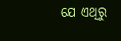ଯେ ଏଥିରୁ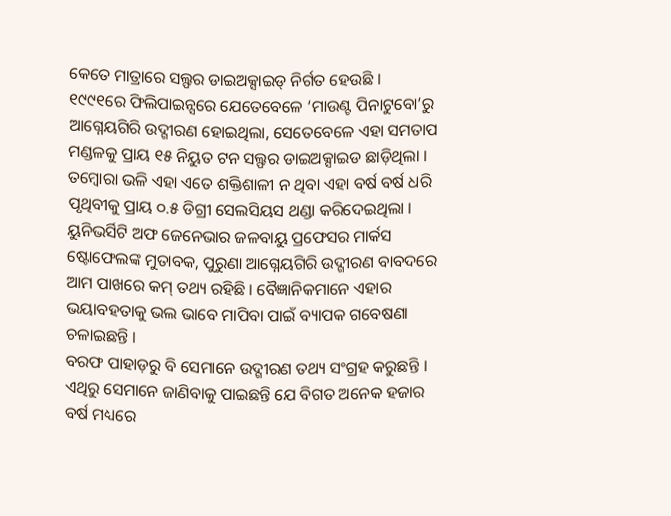କେତେ ମାତ୍ରାରେ ସଲ୍ଫର ଡାଇଅକ୍ସାଇଡ୍ ନିର୍ଗତ ହେଉଛି ।
୧୯୯୧ରେ ଫିଲିପାଇନ୍ସରେ ଯେତେବେଳେ ‘ମାଉଣ୍ଟ ପିନାଟୁବୋ’ରୁ ଆଗ୍ନେୟଗିରି ଉଦ୍ଗୀରଣ ହୋଇଥିଲା, ସେତେବେଳେ ଏହା ସମତାପ ମଣ୍ଡଳକୁ ପ୍ରାୟ ୧୫ ନିୟୁତ ଟନ ସଲ୍ଫର ଡାଇଅକ୍ସାଇଡ ଛାଡ଼ିଥିଲା । ତମ୍ବୋରା ଭଳି ଏହା ଏତେ ଶକ୍ତିଶାଳୀ ନ ଥିବା ଏହା ବର୍ଷ ବର୍ଷ ଧରି ପୃଥିବୀକୁ ପ୍ରାୟ ୦.୫ ଡିଗ୍ରୀ ସେଲସିୟସ ଥଣ୍ଡା କରିଦେଇଥିଲା । ୟୁନିଭର୍ସିଟି ଅଫ ଜେନେଭାର ଜଳବାୟୁ ପ୍ରଫେସର ମାର୍କସ ଷ୍ଟୋଫେଲଙ୍କ ମୁତାବକ, ପୁରୁଣା ଆଗ୍ନେୟଗିରି ଉଦ୍ଗୀରଣ ବାବଦରେ ଆମ ପାଖରେ କମ୍ ତଥ୍ୟ ରହିଛି । ବୈଜ୍ଞାନିକମାନେ ଏହାର ଭୟାବହତାକୁ ଭଲ ଭାବେ ମାପିବା ପାଇଁ ବ୍ୟାପକ ଗବେଷଣା ଚଳାଇଛନ୍ତି ।
ବରଫ ପାହାଡ଼ରୁ ବି ସେମାନେ ଉଦ୍ଗୀରଣ ତଥ୍ୟ ସଂଗ୍ରହ କରୁଛନ୍ତି । ଏଥିରୁ ସେମାନେ ଜାଣିବାକୁ ପାଇଛନ୍ତି ଯେ ବିଗତ ଅନେକ ହଜାର ବର୍ଷ ମଧ୍ୟରେ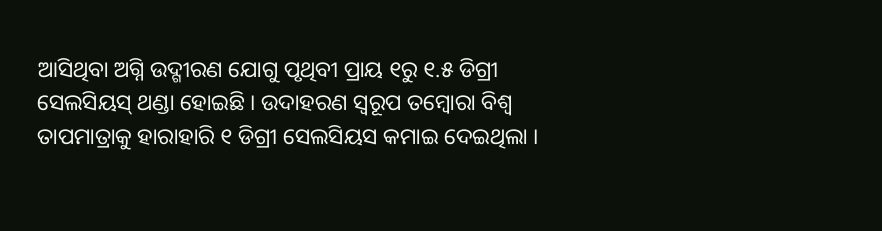ଆସିଥିବା ଅଗ୍ନି ଉଦ୍ଗୀରଣ ଯୋଗୁ ପୃଥିବୀ ପ୍ରାୟ ୧ରୁ ୧.୫ ଡିଗ୍ରୀ ସେଲସିୟସ୍ ଥଣ୍ଡା ହୋଇଛି । ଉଦାହରଣ ସ୍ୱରୂପ ତମ୍ବୋରା ବିଶ୍ୱ ତାପମାତ୍ରାକୁ ହାରାହାରି ୧ ଡିଗ୍ରୀ ସେଲସିୟସ କମାଇ ଦେଇଥିଲା ।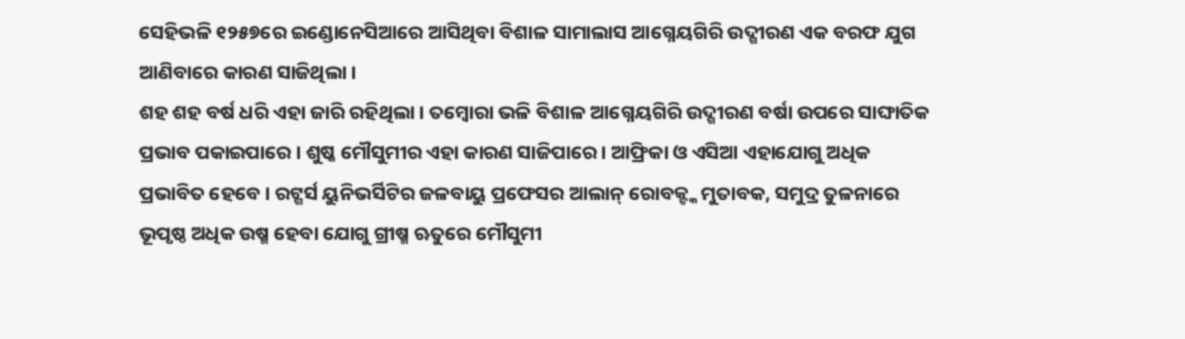ସେହିଭଳି ୧୨୫୭ରେ ଇଣ୍ଡୋନେସିଆରେ ଆସିଥିବା ବିଶାଳ ସାମାଲାସ ଆଗ୍ନେୟଗିରି ଉଦ୍ଗୀରଣ ଏକ ବରଫ ଯୁଗ ଆଣିବାରେ କାରଣ ସାଜିଥିଲା ।
ଶହ ଶହ ବର୍ଷ ଧରି ଏହା ଜାରି ରହିଥିଲା । ତମ୍ବୋରା ଭଳି ବିଶାଳ ଆଗ୍ନେୟଗିରି ଉଦ୍ଗୀରଣ ବର୍ଷା ଉପରେ ସାଙ୍ଘାତିକ ପ୍ରଭାବ ପକାଇପାରେ । ଶୁଷ୍କ ମୌସୁମୀର ଏହା କାରଣ ସାଜିପାରେ । ଆଫ୍ରିକା ଓ ଏସିଆ ଏହାଯୋଗୁ ଅଧିକ ପ୍ରଭାବିତ ହେବେ । ରଟ୍ଗର୍ସ ୟୁନିଭର୍ସିଟିର ଜଳବାୟୁ ପ୍ରଫେସର ଆଲାନ୍ ରୋବକ୍ଙ୍କ ମୁତାବକ, ସମୁଦ୍ର ତୁଳନାରେ ଭୂପୃଷ୍ଠ ଅଧିକ ଉଷ୍ମ ହେବା ଯୋଗୁ ଗ୍ରୀଷ୍ମ ଋତୁରେ ମୌସୁମୀ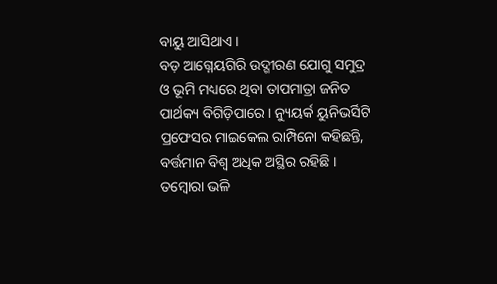ବାୟୁ ଆସିଥାଏ ।
ବଡ଼ ଆଗ୍ନେୟଗିରି ଉଦ୍ଗୀରଣ ଯୋଗୁ ସମୁଦ୍ର ଓ ଭୂମି ମଧ୍ୟରେ ଥିବା ତାପମାତ୍ରା ଜନିତ ପାର୍ଥକ୍ୟ ବିଗିଡ଼ିପାରେ । ନ୍ୟୁୟର୍କ ୟୁନିଭର୍ସିଟି ପ୍ରଫେସର ମାଇକେଲ ରାମ୍ପିନୋ କହିଛନ୍ତି, ବର୍ତ୍ତମାନ ବିଶ୍ୱ ଅଧିକ ଅସ୍ଥିର ରହିଛି । ତମ୍ବୋରା ଭଳି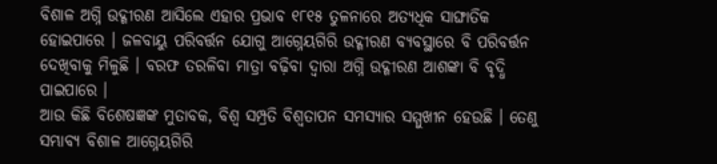ବିଶାଳ ଅଗ୍ନି ଉଦ୍ଗୀରଣ ଆସିଲେ ଏହାର ପ୍ରଭାବ ୧୮୧୫ ତୁଳନାରେ ଅତ୍ୟଧିକ ସାଙ୍ଘାତିକ ହୋଇପାରେ । ଜଳବାୟୁ ପରିବର୍ତ୍ତନ ଯୋଗୁ ଆଗ୍ନେୟଗିରି ଉଦ୍ଗୀରଣ ବ୍ୟବସ୍ଥାରେ ବି ପରିବର୍ତ୍ତନ ଦେଖିବାକୁ ମିଳୁଛି । ବରଫ ତରଳିବା ମାତ୍ରା ବଢ଼ିବା ଦ୍ୱାରା ଅଗ୍ନି ଉଦ୍ଗୀରଣ ଆଶଙ୍କା ବି ବୃଦ୍ଧି ପାଇପାରେ ।
ଆଉ କିଛି ବିଶେଷଜ୍ଞଙ୍କ ମୁତାବକ, ବିଶ୍ୱ ସମ୍ପ୍ରତି ବିଶ୍ୱତାପନ ସମସ୍ୟାର ସମ୍ମୁଖୀନ ହେଉଛି । ତେଣୁ ସମ୍ଭାବ୍ୟ ବିଶାଳ ଆଗ୍ନେୟଗିରି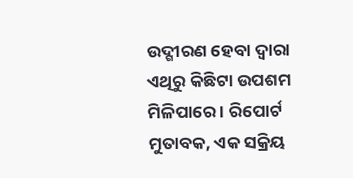ଉଦ୍ଗୀରଣ ହେବା ଦ୍ୱାରା ଏଥିରୁ କିଛିଟା ଉପଶମ ମିଳିପାରେ । ରିପୋର୍ଟ ମୁତାବକ, ଏକ ସକ୍ରିୟ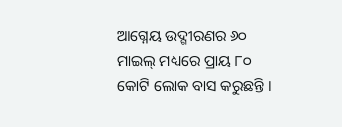ଆଗ୍ନେୟ ଉଦ୍ଗୀରଣର ୬୦ ମାଇଲ୍ ମଧ୍ୟରେ ପ୍ରାୟ ୮୦ କୋଟି ଲୋକ ବାସ କରୁଛନ୍ତି ।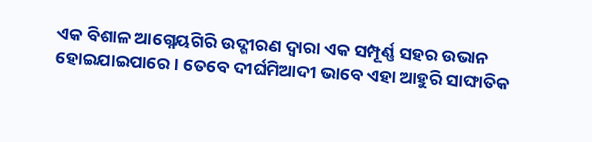ଏକ ବିଶାଳ ଆଗ୍ନେୟଗିରି ଉଦ୍ଗୀରଣ ଦ୍ୱାରା ଏକ ସମ୍ପୂର୍ଣ୍ଣ ସହର ଉଭାନ ହୋଇଯାଇପାରେ । ତେବେ ଦୀର୍ଘମିଆଦୀ ଭାବେ ଏହା ଆହୁରି ସାଙ୍ଘାତିକ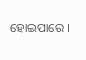ହୋଇପାରେ ।